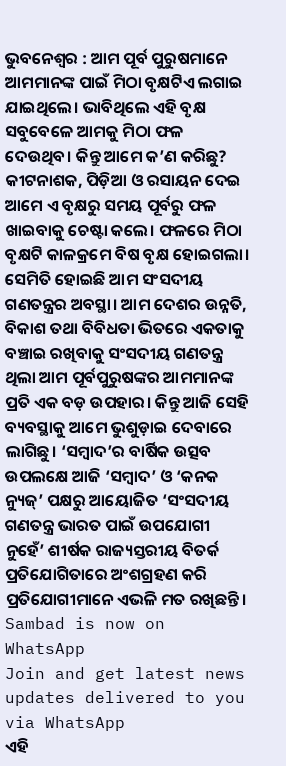ଭୁବନେଶ୍ୱର : ଆମ ପୂର୍ବ ପୁରୁଷମାନେ ଆମମାନଙ୍କ ପାଇଁ ମିଠା ବୃକ୍ଷଟିଏ ଲଗାଇ ଯାଇଥିଲେ। ଭାବିଥିଲେ ଏହି ବୃକ୍ଷ ସବୁବେଳେ ଆମକୁ ମିଠା ଫଳ ଦେଉଥିବ। କିନ୍ତୁ ଆମେ କ’ଣ କରିଛୁ? କୀଟନାଶକ, ପିଡ଼ିଆ ଓ ରସାୟନ ଦେଇ ଆମେ ଏ ବୃକ୍ଷରୁ ସମୟ ପୂର୍ବରୁ ଫଳ ଖାଇବାକୁ ଚେଷ୍ଟା କଲେ। ଫଳରେ ମିଠା ବୃକ୍ଷଟି କାଳକ୍ରମେ ବିଷ ବୃକ୍ଷ ହୋଇଗଲା। ସେମିତି ହୋଇଛି ଆମ ସଂସଦୀୟ ଗଣତନ୍ତ୍ରର ଅବସ୍ଥା। ଆମ ଦେଶର ଉନ୍ନତି, ବିକାଶ ତଥା ବିବିଧତା ଭିତରେ ଏକତାକୁ ବଞ୍ଚାଇ ରଖିବାକୁ ସଂସଦୀୟ ଗଣତନ୍ତ୍ର ଥିଲା ଆମ ପୂର୍ବପୁରୁଷଙ୍କର ଆମମାନଙ୍କ ପ୍ରତି ଏକ ବଡ଼ ଉପହାର। କିନ୍ତୁ ଆଜି ସେହି ବ୍ୟବସ୍ଥାକୁ ଆମେ ଭୁଶୁଡ଼ାଇ ଦେବାରେ ଲାଗିଛୁ। ‘ସମ୍ବାଦ’ର ବାର୍ଷିକ ଉତ୍ସବ ଉପଲକ୍ଷେ ଆଜି ‘ସମ୍ବାଦ’ ଓ ‘କନକ ନ୍ୟୁଜ୍’ ପକ୍ଷରୁ ଆୟୋଜିତ ‘ସଂସଦୀୟ ଗଣତନ୍ତ୍ର ଭାରତ ପାଇଁ ଉପଯୋଗୀ ନୁହେଁ’ ଶୀର୍ଷକ ରାଜ୍ୟସ୍ତରୀୟ ବିତର୍କ ପ୍ରତିଯୋଗିତାରେ ଅଂଶଗ୍ରହଣ କରି ପ୍ରତିଯୋଗୀମାନେ ଏଭଳି ମତ ରଖିଛନ୍ତି।
Sambad is now on WhatsApp
Join and get latest news updates delivered to you via WhatsApp
ଏହି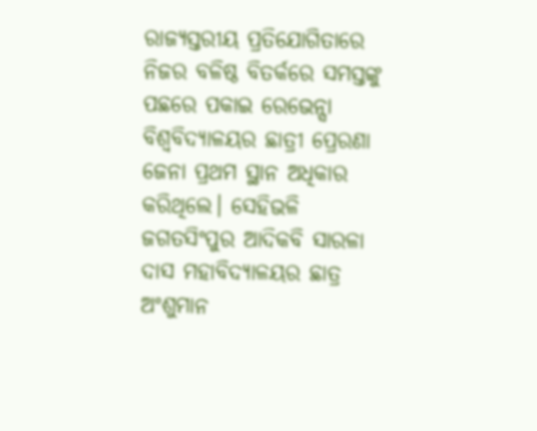ରାଜ୍ୟସ୍ତରୀୟ ପ୍ରତିଯୋଗିତାରେ ନିଜର ବଳିଷ୍ଠ ବିତର୍କରେ ସମସ୍ତଙ୍କୁ ପଛରେ ପକାଇ ରେଭେନ୍ସା ବିଶ୍ବବିଦ୍ୟାଳୟର ଛାତ୍ରୀ ପ୍ରେରଣା ଜେନା ପ୍ରଥମ ସ୍ଥାନ ଅଧିକାର କରିଥିଲେ। ସେହିଭଳି ଜଗତସିଂପୁର ଆଦିକବି ସାରଳା ଦାସ ମହାବିଦ୍ୟାଳୟର ଛାତ୍ର ଅଂଶୁମାନ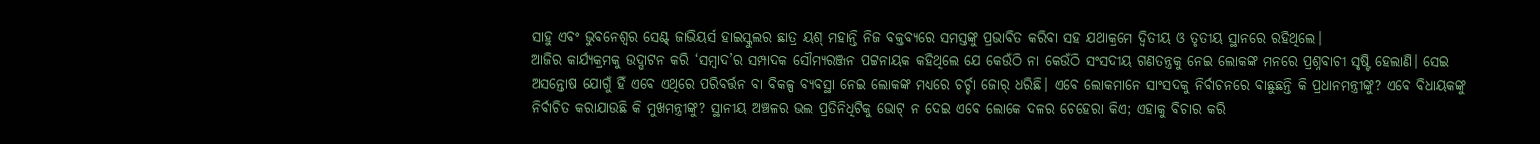ସାହୁ ଏବଂ ଭୁବନେଶ୍ବର ସେଣ୍ଟ୍ ଜାଭିୟର୍ସ ହାଇସ୍କୁଲର ଛାତ୍ର ୟଶ୍ ମହାନ୍ତି ନିଜ ବକ୍ତବ୍ୟରେ ସମସ୍ତଙ୍କୁ ପ୍ରଭାବିତ କରିବା ସହ ଯଥାକ୍ରମେ ଦ୍ବିତୀୟ ଓ ତୃତୀୟ ସ୍ଥାନରେ ରହିଥିଲେ।
ଆଜିର କାର୍ଯ୍ୟକ୍ରମକୁ ଉଦ୍ଘାଟନ କରି ‘ସମ୍ବାଦ’ର ସମ୍ପାଦକ ସୌମ୍ୟରଞ୍ଜନ ପଟ୍ଟନାୟକ କହିଥିଲେ ଯେ କେଉଁଠି ନା କେଉଁଠି ସଂସଦୀୟ ଗଣତନ୍ତ୍ରକୁ ନେଇ ଲୋକଙ୍କ ମନରେ ପ୍ରଶ୍ନବାଚୀ ସୃଷ୍ଟି ହେଲାଣି। ସେଇ ଅସନ୍ତୋଷ ଯୋଗୁଁ ହିଁ ଏବେ ଏଥିରେ ପରିବର୍ତ୍ତନ ବା ବିକଳ୍ପ ବ୍ୟବସ୍ଥା ନେଇ ଲୋକଙ୍କ ମଧ୍ୟରେ ଚର୍ଚ୍ଚା ଜୋର୍ ଧରିଛି। ଏବେ ଲୋକମାନେ ସାଂସଦକୁ ନିର୍ବାଚନରେ ବାଛୁଛନ୍ତି କି ପ୍ରଧାନମନ୍ତ୍ରୀଙ୍କୁ? ଏବେ ବିଧାୟକଙ୍କୁ ନିର୍ବାଚିତ କରାଯାଉଛି କି ମୁଖମନ୍ତ୍ରୀଙ୍କୁ? ସ୍ଥାନୀୟ ଅଞ୍ଚଳର ଭଲ ପ୍ରତିନିଧିଟିକୁ ଭୋଟ୍ ନ ଦେଇ ଏବେ ଲୋକେ ଦଳର ଚେହେରା କିଏ; ଏହାକୁ ବିଚାର କରି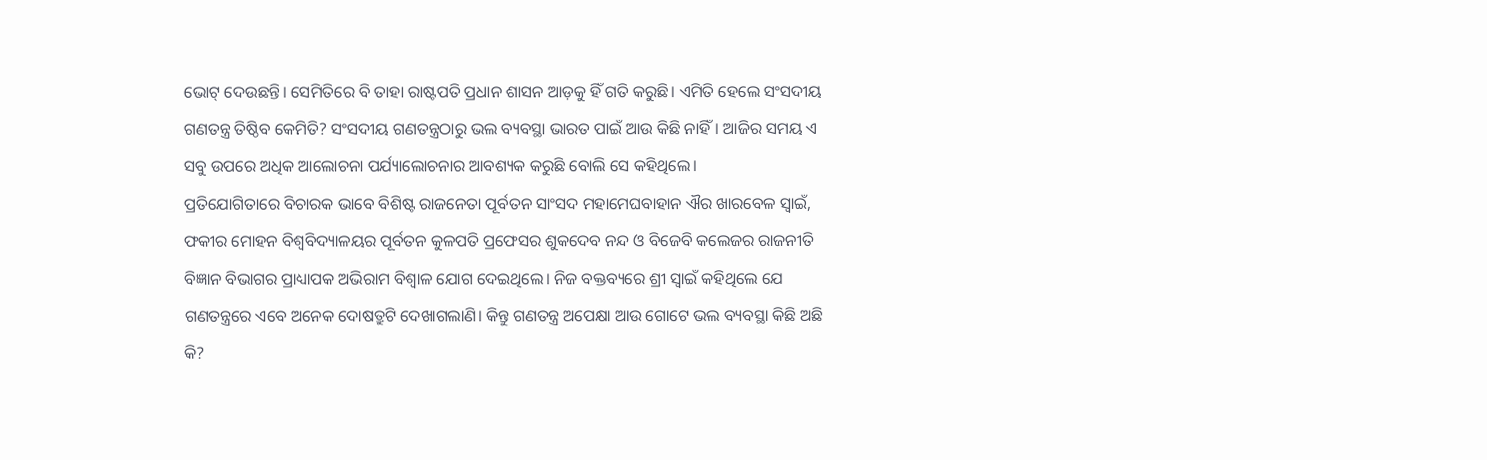ଭୋଟ୍ ଦେଉଛନ୍ତି। ସେମିତିରେ ବି ତାହା ରାଷ୍ଟପତି ପ୍ରଧାନ ଶାସନ ଆଡ଼କୁ ହିଁ ଗତି କରୁଛି। ଏମିତି ହେଲେ ସଂସଦୀୟ ଗଣତନ୍ତ୍ର ତିଷ୍ଠିବ କେମିତି? ସଂସଦୀୟ ଗଣତନ୍ତ୍ରଠାରୁ ଭଲ ବ୍ୟବସ୍ଥା ଭାରତ ପାଇଁ ଆଉ କିଛି ନାହିଁ। ଆଜିର ସମୟ ଏ ସବୁ ଉପରେ ଅଧିକ ଆଲୋଚନା ପର୍ଯ୍ୟାଲୋଚନାର ଆବଶ୍ୟକ କରୁଛି ବୋଲି ସେ କହିଥିଲେ।
ପ୍ରତିଯୋଗିତାରେ ବିଚାରକ ଭାବେ ବିଶିଷ୍ଟ ରାଜନେତା ପୂର୍ବତନ ସାଂସଦ ମହାମେଘବାହାନ ଐର ଖାରବେଳ ସ୍ବାଇଁ, ଫକୀର ମୋହନ ବିଶ୍ବବିଦ୍ୟାଳୟର ପୂର୍ବତନ କୁଳପତି ପ୍ରଫେସର ଶୁକଦେବ ନନ୍ଦ ଓ ବିଜେବି କଲେଜର ରାଜନୀତି ବିଜ୍ଞାନ ବିଭାଗର ପ୍ରାଧ୍ୟାପକ ଅଭିରାମ ବିଶ୍ବାଳ ଯୋଗ ଦେଇଥିଲେ। ନିଜ ବକ୍ତବ୍ୟରେ ଶ୍ରୀ ସ୍ବାଇଁ କହିଥିଲେ ଯେ ଗଣତନ୍ତ୍ରରେ ଏବେ ଅନେକ ଦୋଷତ୍ରୁଟି ଦେଖାଗଲାଣି। କିନ୍ତୁ ଗଣତନ୍ତ୍ର ଅପେକ୍ଷା ଆଉ ଗୋଟେ ଭଲ ବ୍ୟବସ୍ଥା କିଛି ଅଛି କି?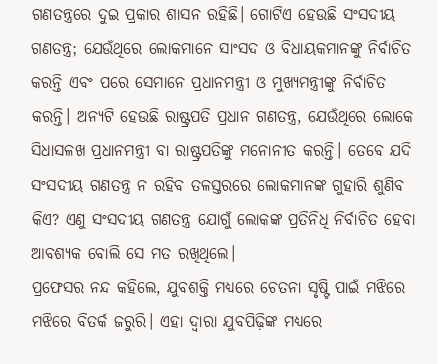ଗଣତନ୍ତ୍ରରେ ଦୁଇ ପ୍ରକାର ଶାସନ ରହିଛି। ଗୋଟିଏ ହେଉଛି ସଂସଦୀୟ ଗଣତନ୍ତ୍ର; ଯେଉଁଥିରେ ଲୋକମାନେ ସାଂସଦ ଓ ବିଧାୟକମାନଙ୍କୁ ନିର୍ବାଚିତ କରନ୍ତି ଏବଂ ପରେ ସେମାନେ ପ୍ରଧାନମନ୍ତ୍ରୀ ଓ ମୁଖ୍ୟମନ୍ତ୍ରୀଙ୍କୁ ନିର୍ବାଚିତ କରନ୍ତି। ଅନ୍ୟଟି ହେଉଛି ରାଷ୍ଟ୍ରପତି ପ୍ରଧାନ ଗଣତନ୍ତ୍ର, ଯେଉଁଥିରେ ଲୋକେ ସିଧାସଳଖ ପ୍ରଧାନମନ୍ତ୍ରୀ ବା ରାଷ୍ଟ୍ରପତିଙ୍କୁ ମନୋନୀତ କରନ୍ତି। ତେବେ ଯଦି ସଂସଦୀୟ ଗଣତନ୍ତ୍ର ନ ରହିବ ତଳସ୍ତରରେ ଲୋକମାନଙ୍କ ଗୁହାରି ଶୁଣିବ କିଏ? ଏଣୁ ସଂସଦୀୟ ଗଣତନ୍ତ୍ର ଯୋଗୁଁ ଲୋକଙ୍କ ପ୍ରତିନିଧି ନିର୍ବାଚିତ ହେବା ଆବଶ୍ୟକ ବୋଲି ସେ ମତ ରଖିଥିଲେ।
ପ୍ରଫେସର ନନ୍ଦ କହିଲେ, ଯୁବଶକ୍ତି ମଧ୍ୟରେ ଚେତନା ସୃଷ୍ଟି ପାଇଁ ମଝିରେ ମଝିରେ ବିତର୍କ ଜରୁରି। ଏହା ଦ୍ବାରା ଯୁବପିଢ଼ିଙ୍କ ମଧ୍ୟରେ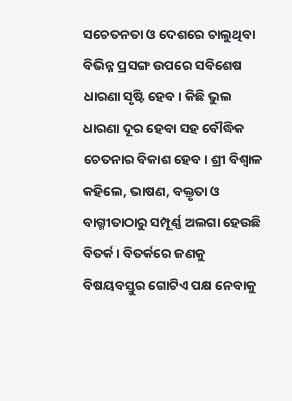ସଚେତନତା ଓ ଦେଶରେ ଚାଲୁଥିବା ବିଭିନ୍ନ ପ୍ରସଙ୍ଗ ଉପରେ ସବିଶେଷ ଧାରଣା ସୃଷ୍ଟି ହେବ। କିଛି ଭୁଲ ଧାରଣା ଦୂର ହେବା ସହ ବୌଦ୍ଧିକ ଚେତନାର ବିକାଶ ହେବ। ଶ୍ରୀ ବିଶ୍ବାଳ କହିଲେ, ଭାଷଣ, ବକ୍ତୃତା ଓ ବାଗ୍ମୀତାଠାରୁ ସମ୍ପୂର୍ଣ୍ଣ ଅଲଗା ହେଉଛି ବିତର୍କ। ବିତର୍କରେ ଜଣକୁ ବିଷୟବସ୍ତୁର ଗୋଟିଏ ପକ୍ଷ ନେବାକୁ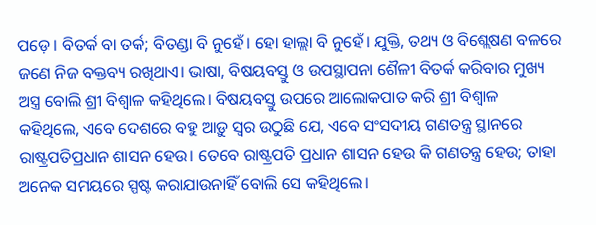ପଡ଼େ। ବିତର୍କ ବା ତର୍କ; ବିତଣ୍ଡା ବି ନୁହେଁ। ହୋ ହାଲ୍ଲା ବି ନୁହେଁ। ଯୁକ୍ତି, ତଥ୍ୟ ଓ ବିଶ୍ଲେଷଣ ବଳରେ ଜଣେ ନିଜ ବକ୍ତବ୍ୟ ରଖିଥାଏ। ଭାଷା, ବିଷୟବସ୍ତୁ ଓ ଉପସ୍ଥାପନା ଶୈଳୀ ବିତର୍କ କରିବାର ମୁଖ୍ୟ ଅସ୍ତ୍ର ବୋଲି ଶ୍ରୀ ବିଶ୍ବାଳ କହିଥିଲେ। ବିଷୟବସ୍ତୁ ଉପରେ ଆଲୋକପାତ କରି ଶ୍ରୀ ବିଶ୍ବାଳ କହିଥିଲେ, ଏବେ ଦେଶରେ ବହୁ ଆଡ଼ୁ ସ୍ବର ଉଠୁଛି ଯେ, ଏବେ ସଂସଦୀୟ ଗଣତନ୍ତ୍ର ସ୍ଥାନରେ ରାଷ୍ଟ୍ରପତିପ୍ରଧାନ ଶାସନ ହେଉ। ତେବେ ରାଷ୍ଟ୍ରପତି ପ୍ରଧାନ ଶାସନ ହେଉ କି ଗଣତନ୍ତ୍ର ହେଉ; ତାହା ଅନେକ ସମୟରେ ସ୍ପଷ୍ଟ କରାଯାଉନାହିଁ ବୋଲି ସେ କହିଥିଲେ।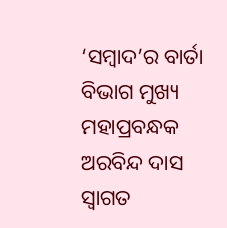‘ସମ୍ବାଦ’ର ବାର୍ତା ବିଭାଗ ମୁଖ୍ୟ ମହାପ୍ରବନ୍ଧକ ଅରବିନ୍ଦ ଦାସ ସ୍ବାଗତ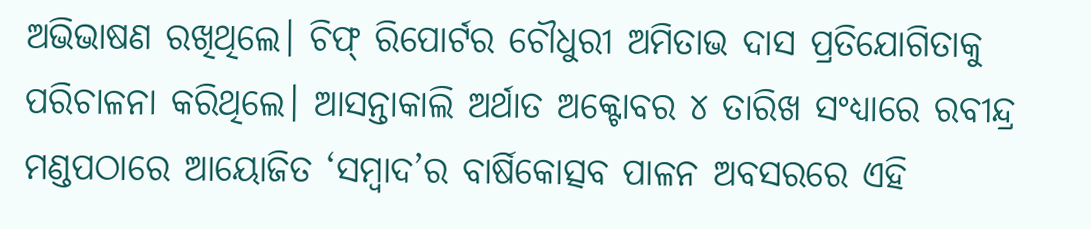ଅଭିଭାଷଣ ରଖିଥିଲେ। ଚିଫ୍ ରିପୋର୍ଟର ଚୌଧୁରୀ ଅମିତାଭ ଦାସ ପ୍ରତିଯୋଗିତାକୁ ପରିଚାଳନା କରିଥିଲେ। ଆସନ୍ତାକାଲି ଅର୍ଥାତ ଅକ୍ଟୋବର ୪ ତାରିଖ ସଂଧ୍ୟାରେ ରବୀନ୍ଦ୍ର ମଣ୍ଡପଠାରେ ଆୟୋଜିତ ‘ସମ୍ବାଦ’ର ବାର୍ଷିକୋତ୍ସବ ପାଳନ ଅବସରରେ ଏହି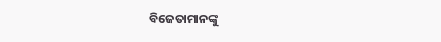ବିଜେତାମାନଙ୍କୁ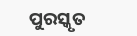ପୁରସ୍କୃତ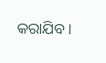କରାଯିବ।